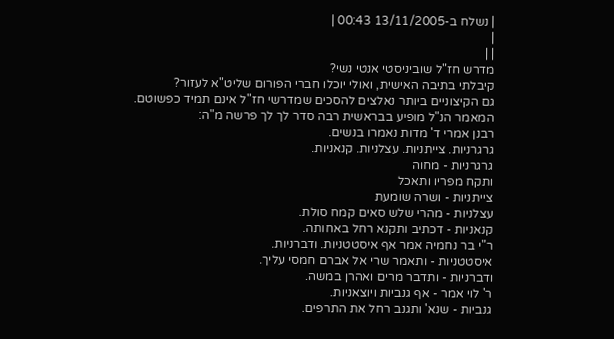| נשלח ב-13/11/2005 00:43 |
|
| |
מדרש חז"ל שוביניסטי אנטי נשי?
קיבלתי בתיבה האישית, ואולי יוכלו חברי הפורום שליט"א לעזור?
גם הקיצוניים ביותר נאלצים להסכים שמדרשי חז"ל אינם תמיד כפשוטם.
המאמר הנ"ל מופיע בבראשית רבה סדר לך לך פרשה מ"ה:
רבנן אמרי ד' מדות נאמרו בנשים.
גרגרניות. צייתניות. עצלניות. קנאניות.
גרגרניות - מחוה
ותקח מפריו ותאכל
צייתניות - ושרה שומעת
עצלניות - מהרי שלש סאים קמח סולת.
קנאניות - דכתיב ותקנא רחל באחותה.
ר"י בר נחמיה אמר אף איסטטניות. ודברניות.
איסטטניות - ותאמר שרי אל אברם חמסי עליך.
ודברניות - ותדבר מרים ואהרן במשה.
ר' לוי אמר - אף גנביות ויוצאניות.
גנביות - שנא' ותגנב רחל את התרפים.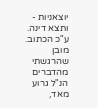יוצאניות - ותצא דינה.
ע"כ הכתוב.
מובן שהרגשתי מהדברים הנ"ל גרוע מאד,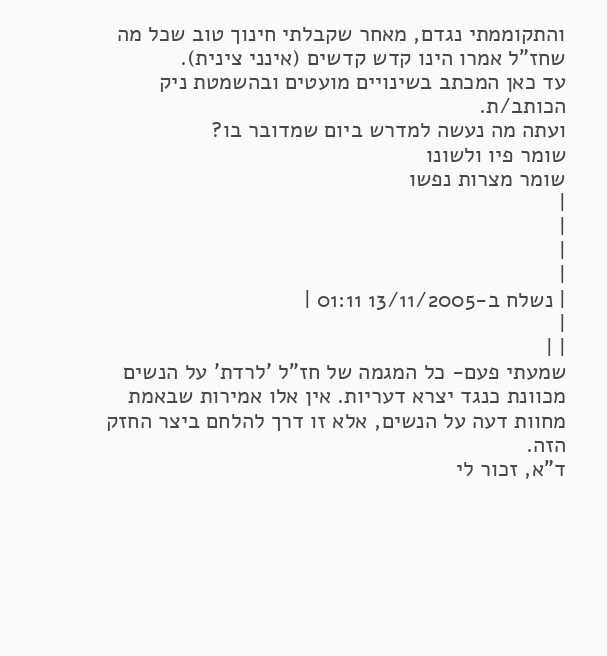והתקוממתי נגדם, מאחר שקבלתי חינוך טוב שכל מה שחז"ל אמרו הינו קדש קדשים (אינני צינית).
עד כאן המכתב בשינויים מועטים ובהשמטת ניק הכותב/ת.
ועתה מה נעשה למדרש ביום שמדובר בו?
שומר פיו ולשונו
שומר מצרות נפשו
|
|
|
|
| נשלח ב-13/11/2005 01:11 |
|
| |
שמעתי פעם- כל המגמה של חז"ל 'לרדת' על הנשים מכוונת כנגד יצרא דעריות. אין אלו אמירות שבאמת מחוות דעה על הנשים, אלא זו דרך להלחם ביצר החזק הזה.
ד"א, זכור לי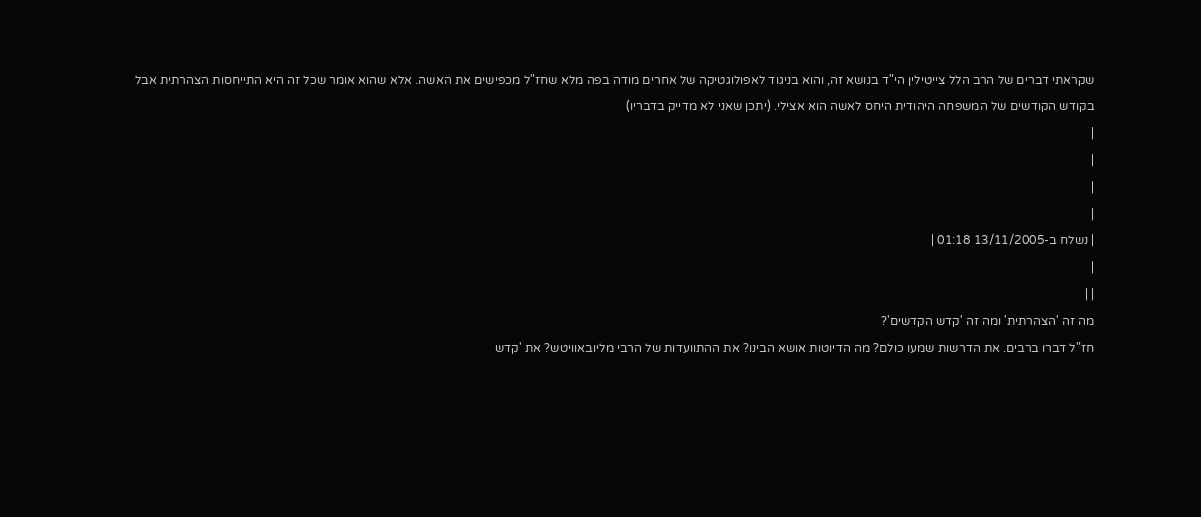שקראתי דברים של הרב הלל צייטילין הי"ד בנושא זה, והוא בניגוד לאפולוגטיקה של אחרים מודה בפה מלא שחז"ל מכפישים את האשה. אלא שהוא אומר שכל זה היא התייחסות הצהרתית אבל בקודש הקודשים של המשפחה היהודית היחס לאשה הוא אצילי. (יתכן שאני לא מדייק בדבריו)
|
|
|
|
| נשלח ב-13/11/2005 01:18 |
|
| |
מה זה 'הצהרתית' ומה זה 'קדש הקדשים'?
חז"ל דברו ברבים. את הדרשות שמעו כולם? מה הדיוטות אושא הבינו? את ההתוועדות של הרבי מליובאוויטש? את 'קדש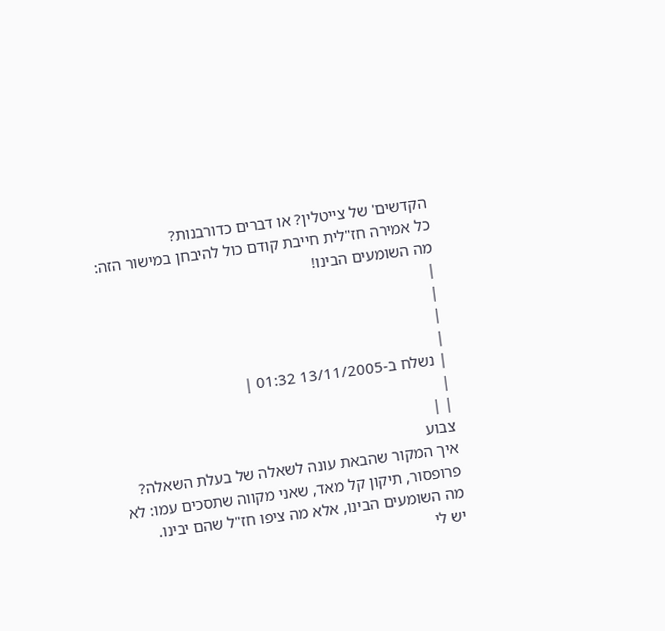הקדשים' של צייטלין? או דברים כדורבנות?
כל אמירה חז"לית חייבת קודם כול להיבחן במישור הזה: מה השומעים הבינו!
|
|
|
|
| נשלח ב-13/11/2005 01:32 |
|
| |
צבוע
איך המקור שהבאת עונה לשאלה של בעלת השאלה?
פרופסור, תיקון קל מאד, שאני מקווה שתסכים עמו: לא מה השומעים הבינו, אלא מה ציפו חז"ל שהם יבינו.
יש לי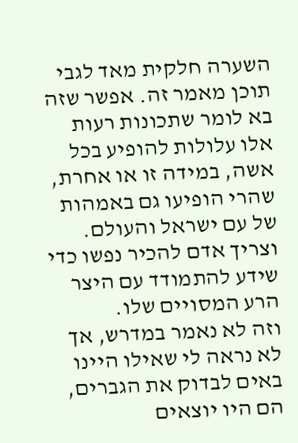השערה חלקית מאד לגבי תוכן מאמר זה. אפשר שזה בא לומר שתכונות רעות אלו עלולות להופיע בכל אשה, במידה זו או אחרת, שהרי הופיעו גם באמהות של עם ישראל והעולם. וצריך אדם להכיר נפשו כדי שידע להתמודד עם היצר הרע המסויים שלו.
וזה לא נאמר במדרש, אך לא נראה לי שאילו היינו באים לבדוק את הגברים, הם היו יוצאים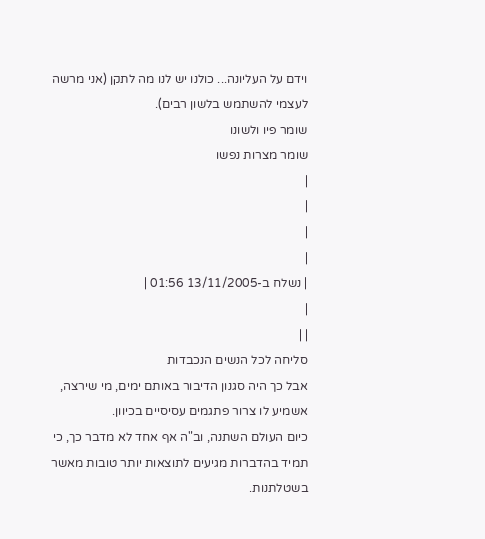וידם על העליונה... כולנו יש לנו מה לתקן (אני מרשה לעצמי להשתמש בלשון רבים).
שומר פיו ולשונו
שומר מצרות נפשו
|
|
|
|
| נשלח ב-13/11/2005 01:56 |
|
| |
סליחה לכל הנשים הנכבדות
אבל כך היה סגנון הדיבור באותם ימים, מי שירצה, אשמיע לו צרור פתגמים עסיסיים בכיוון.
כיום העולם השתנה, וב"ה אף אחד לא מדבר כך, כי תמיד בהדברות מגיעים לתוצאות יותר טובות מאשר בשטלתנות.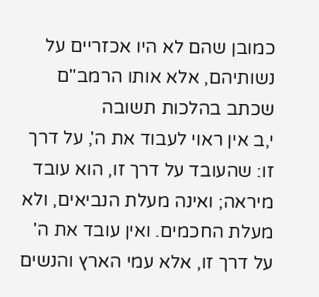כמובן שהם לא היו אכזריים על נשותיהם, אלא אותו הרמב"ם שכתב בהלכות תשובה
י,ב אין ראוי לעבוד את ה', על דרך זו: שהעובד על דרך זו, הוא עובד מיראה; ואינה מעלת הנביאים, ולא מעלת החכמים. ואין עובד את ה' על דרך זו, אלא עמי הארץ והנשים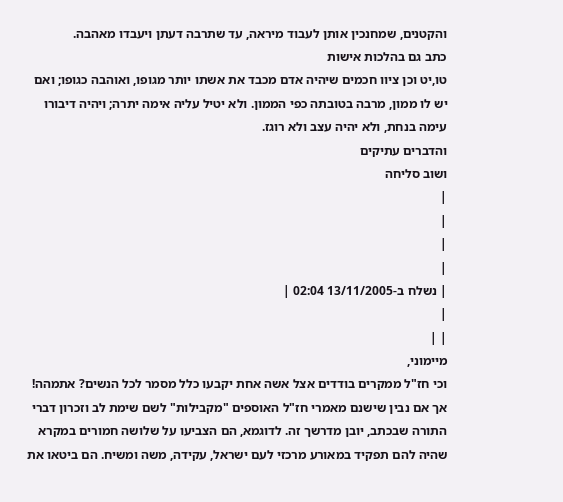והקטנים, שמחנכין אותן לעבוד מיראה, עד שתרבה דעתן ויעבדו מאהבה.
כתב גם בהלכות אישות
טו,יט וכן ציוו חכמים שיהיה אדם מכבד את אשתו יותר מגופו, ואוהבה כגופו; ואם יש לו ממון, מרבה בטובתה כפי הממון. ולא יטיל עליה אימה יתרה; ויהיה דיבורו עימה בנחת, ולא יהיה עצב ולא רוגז.
והדברים עתיקים
ושוב סליחה
|
|
|
|
| נשלח ב-13/11/2005 02:04 |
|
| |
מיימוני,
וכי חז"ל ממקרים בודדים אצל אשה אחת יקבעו כלל מסמר לכל הנשים? אתמהה!
אך אם נבין שישנם מאמרי חז"ל האוספים "מקבילות" לשם שימת לב וזכרון דברי התורה שבכתב, יובן מדרשך זה. לדוגמא, הם הצביעו על שלושה חמורים במקרא שהיה להם תפקיד במאורע מרכזי לעם ישראל, עקידה, משה ומשיח. הם ביטאו את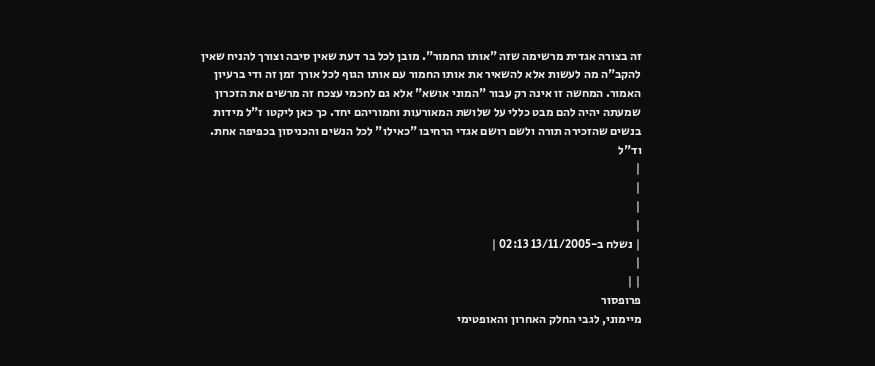זה בצורה אגדית מרשימה שזה "אותו החמור". מובן לכל בר דעת שאין סיבה וצורך להניח שאין להקב"ה מה לעשות אלא להשאיר את אותו החמור עם אותו הגוף לכל אורך זמן זה ודי ברעיון האמור. המחשה זו אינה רק עבור "המוני אושא" אלא גם לחכמי עצכח זה מרשים את הזכרון שמעתה יהיה להם מבט כללי על שלושת המאורעות וחמוריהם יחד. כך כאן ליקטו ז"ל מידות בנשים שהזכירה תורה ולשם רושם אגדי הרחיבו "כאילו" לכל הנשים והכניסון בכפיפה אחת. וד"ל
|
|
|
|
| נשלח ב-13/11/2005 02:13 |
|
| |
פרופסור
מיימוני, לגבי החלק האחרון והאופטימי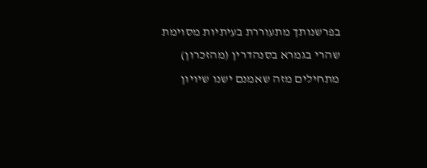בפרשנותך מתעוררת בעיתיות מסוימת שהרי בגמרא בסנהדרין (מהזכרון) מתחילים מזה שאמנם ישנו שיויון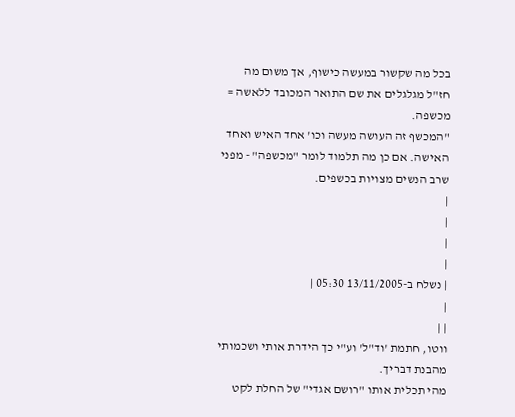בכל מה שקשור במעשה כישוף, אך משום מה חז"ל מגלגלים את שם התואר המכובד ללאשה = מכשפה.
"המכשף זה העושה מעשה וכו' אחד האיש ואחד האישה. אם כן מה תלמוד לומר "מכשפה" - מפני שרב הנשים מצויות בכשפים.
|
|
|
|
| נשלח ב-13/11/2005 05:30 |
|
| |
ווטו, חתמת 'וד"ל' וע"י כך הידרת אותי ושכמותי מהבנת דבריך.
מהי תכלית אותו "רושם אגדי" של החלת לקט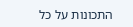התכונות על כל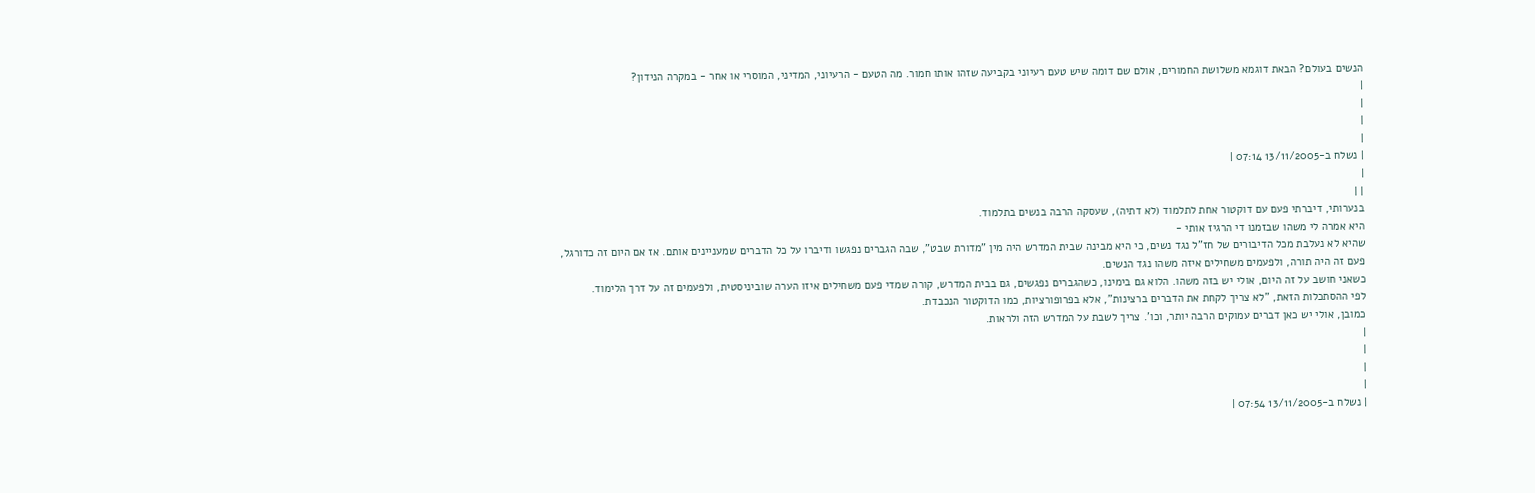הנשים בעולם? הבאת דוגמא משלושת החמורים, אולם שם דומה שיש טעם רעיוני בקביעה שזהו אותו חמור. מה הטעם - הרעיוני, המדיני, המוסרי או אחר - במקרה הנידון?
|
|
|
|
| נשלח ב-13/11/2005 07:14 |
|
| |
בנערותי, דיברתי פעם עם דוקטור אחת לתלמוד (לא דתיה), שעסקה הרבה בנשים בתלמוד.
היא אמרה לי משהו שבזמנו די הרגיז אותי -
שהיא לא נעלבת מכל הדיבורים של חז"ל נגד נשים, כי היא מבינה שבית המדרש היה מין "מדורת שבט", שבה הגברים נפגשו ודיברו על כל הדברים שמעניינים אותם. אז אם היום זה כדורגל, פעם זה היה תורה, ולפעמים משחילים איזה משהו נגד הנשים.
כשאני חושב על זה היום, אולי יש בזה משהו. הלוא גם בימינו, כשהגברים נפגשים, גם בבית המדרש, קורה שמדי פעם משחילים איזו הערה שוביניסטית, ולפעמים זה על דרך הלימוד.
לפי ההסתכלות הזאת, "לא צריך לקחת את הדברים ברצינות", אלא בפרופורציות, כמו הדוקטור הנכבדת.
כמובן, אולי יש כאן דברים עמוקים הרבה יותר, וכו'. צריך לשבת על המדרש הזה ולראות.
|
|
|
|
| נשלח ב-13/11/2005 07:54 |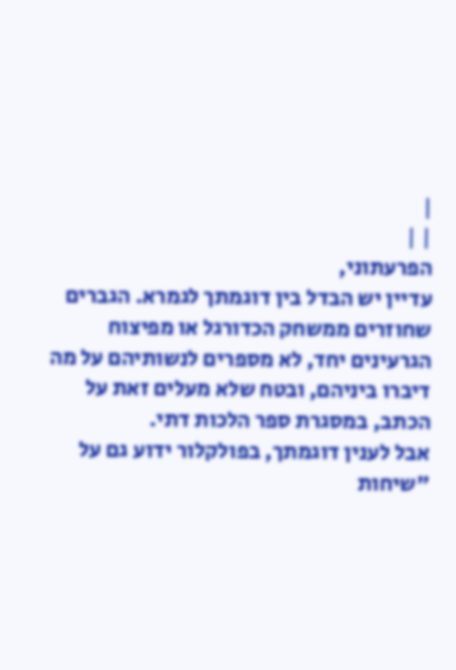|
| |
הפרעתוני,
עדיין יש הבדל בין דוגמתך לגמרא. הגברים שחוזרים ממשחק הכדורגל או מפיצוח הגרעינים יחד, לא מספרים לנשותיהם על מה דיברו ביניהם, ובטח שלא מעלים זאת על הכתב, במסגרת ספר הלכות דתי.
אבל לענין דוגמתך, בפולקלור ידוע גם על "שיחות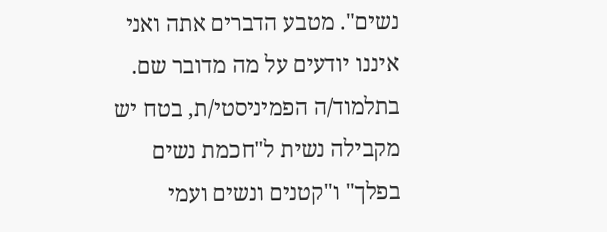נשים". מטבע הדברים אתה ואני איננו יודעים על מה מדובר שם. בתלמוד/ה הפמיניסטי/ת, בטח יש מקבילה נשית ל"חכמת נשים בפלך" ו"קטנים ונשים ועמי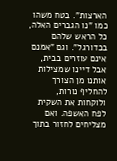הארצות". בטח משהו כמו "נו הגברים האלה, כל הראש שלהם בכדורגל". וגם "אמנם אינם עוזרים בבית, אבל דיינו שמצילות אותנו מן הצורך להחליף נורות, ולוקחות את השקית לפח האשפה. ואם מצליחים לחזור בתוך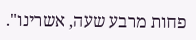פחות מרבע שעה, אשרינו".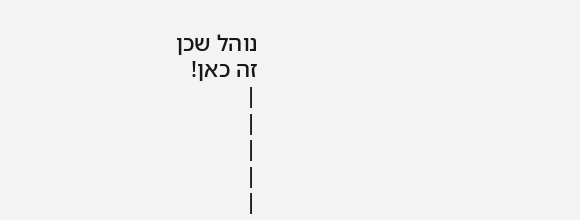נוהל שכן
זה כאן!
|
|
|
|
|